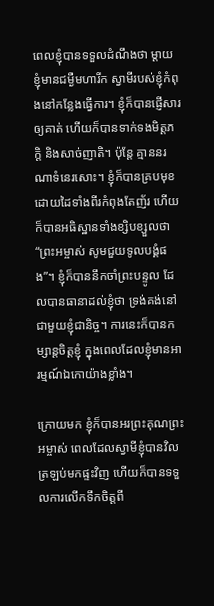ពេលខ្ញុំបានទទួលដំណឹងថា ម្តាយខ្ញុំមានជម្ងឺមហារីក ស្វាមីរបស់ខ្ញុំកំពុងនៅកន្លែងធ្វើការ។ ខ្ញុំក៏បានផ្ញើសារឲ្យគាត់ ហើយក៏បានទាក់ទងមិត្តភក្តិ និងសាច់ញាតិ។ ប៉ុន្តែ គ្មាននរណាទំនេរសោះ។ ខ្ញុំក៏បានគ្របមុខ ដោយដៃទាំងពីរកំពុងតែញ័រ ហើយក៏បានអធិស្ឋានទាំងខ្សិបខ្សួលថា “ព្រះអម្ចាស់ សូមជួយទូលបង្គំផង”។ ខ្ញុំក៏បាននឹកចាំព្រះបន្ទូល ដែលបានធានាដល់ខ្ញុំថា ទ្រង់គង់នៅជាមួយខ្ញុំជានិច្ច។ ការនេះក៏បានកម្សាន្តចិត្តខ្ញុំ ក្នុងពេលដែលខ្ញុំមានអារម្មណ៍ឯកោយ៉ាងខ្លាំង។

ក្រោយមក ខ្ញុំក៏បានអរព្រះគុណព្រះអម្ចាស់ ពេលដែលស្វាមីខ្ញុំបានវិលត្រឡប់មកផ្ទះវិញ ហើយក៏បានទទួលការលើកទឹកចិត្តពី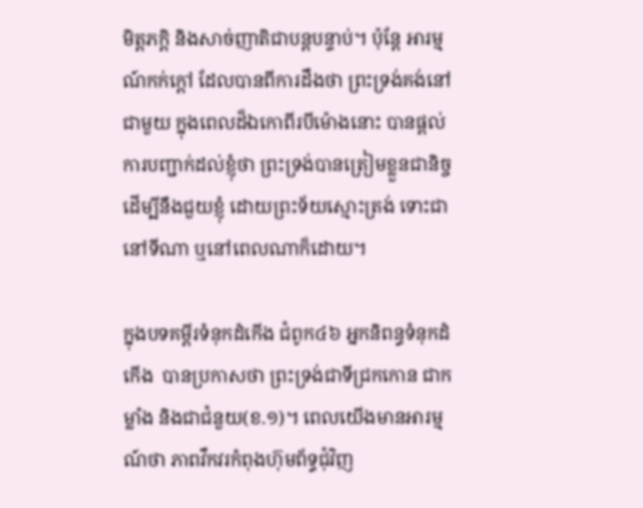មិត្តភក្តិ និងសាច់ញាតិជាបន្តបន្ទាប់។ ប៉ុន្តែ អារម្មណ៍កក់ក្តៅ ដែលបានពីការដឹងថា ព្រះទ្រង់គង់នៅជាមួយ ក្នុងពេលដ៏ឯកោពីរបីម៉ោងនោះ បានផ្តល់ការបញ្ជាក់ដល់ខ្ញុំថា ព្រះទ្រង់បានត្រៀមខ្លួនជានិច្ច ដើម្បីនឹងជួយខ្ញុំ ដោយព្រះទ័យស្មោះត្រង់ ទោះជានៅទីណា ឬនៅពេលណាក៏ដោយ។

ក្នុងបទគម្ពីរទំនុកដំកើង ជំពូក៤៦ អ្នកនិពន្ធទំនុកដំកើង  បានប្រកាសថា ព្រះទ្រង់ជាទីជ្រកកោន ជាកម្លាំង និងជាជំនួយ(ខ.១)។ ពេលយើងមានអារម្មណ៍ថា ភាពវឹកវរកំពុងហ៊ុមព័ទ្ធជុំវិញ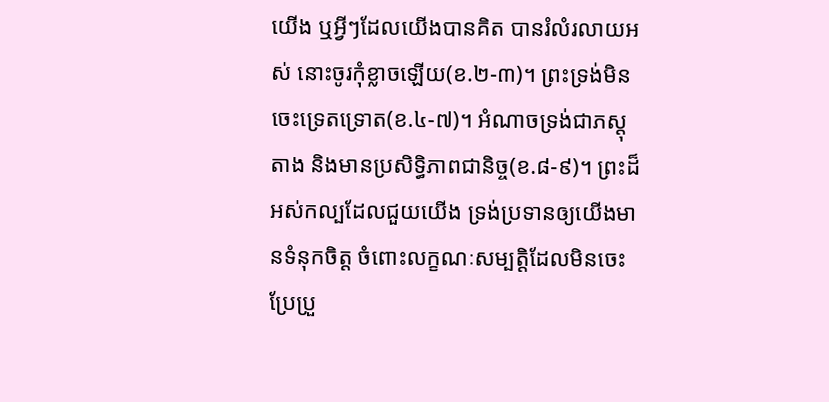យើង ឬអ្វីៗដែលយើងបានគិត បានរំលំរលាយអស់ នោះចូរកុំខ្លាចឡើយ(ខ.២-៣)។ ព្រះទ្រង់មិនចេះទ្រេតទ្រោត(ខ.៤-៧)។ អំណាចទ្រង់ជាភស្តុតាង និងមានប្រសិទ្ធិភាពជានិច្ច(ខ.៨-៩)។ ព្រះដ៏អស់កល្បដែលជួយយើង ទ្រង់ប្រទានឲ្យយើងមានទំនុកចិត្ត ចំពោះលក្ខណៈសម្បត្តិដែលមិនចេះប្រែប្រួ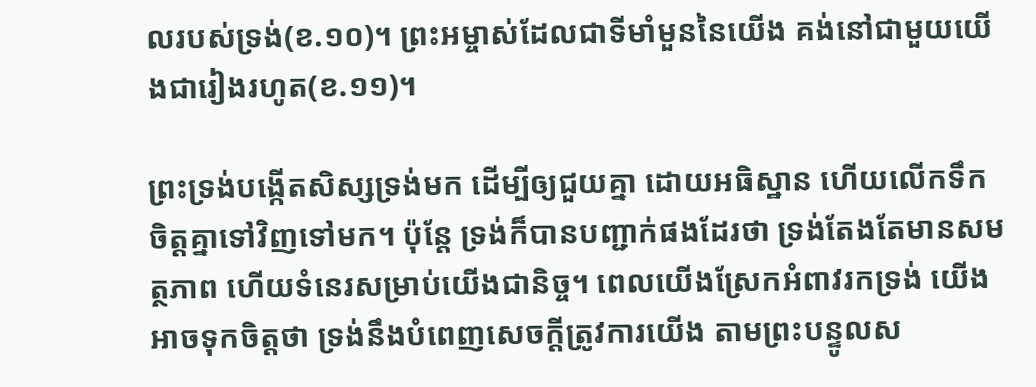លរបស់ទ្រង់(ខ.១០)។ ព្រះអម្ចាស់ដែលជាទីមាំមួននៃយើង គង់នៅជាមួយយើងជារៀងរហូត(ខ.១១)។

ព្រះទ្រង់បង្កើតសិស្សទ្រង់មក ដើម្បីឲ្យជួយគ្នា ដោយអធិស្ឋាន ហើយលើកទឹកចិត្តគ្នាទៅវិញទៅមក។ ប៉ុន្តែ ទ្រង់ក៏បានបញ្ជាក់ផងដែរថា ទ្រង់តែងតែមានសមត្ថភាព ហើយទំនេរសម្រាប់យើងជានិច្ច។ ពេលយើងស្រែកអំពាវរកទ្រង់ យើងអាចទុកចិត្តថា ទ្រង់នឹងបំពេញសេចក្តីត្រូវការយើង តាមព្រះបន្ទូលស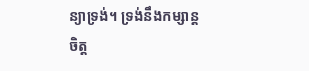ន្យាទ្រង់។ ទ្រង់នឹងកម្សាន្តចិត្ត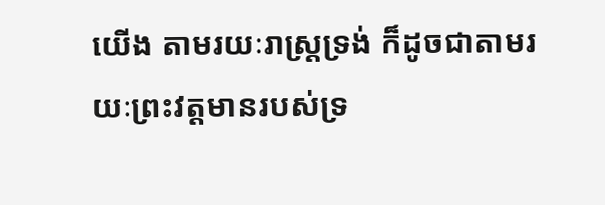យើង តាមរយៈរាស្រ្តទ្រង់ ក៏ដូចជាតាមរយៈព្រះវត្តមានរបស់ទ្រ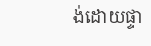ង់ដោយផ្ទា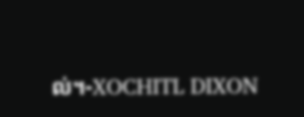ល់។-XOCHITL DIXON